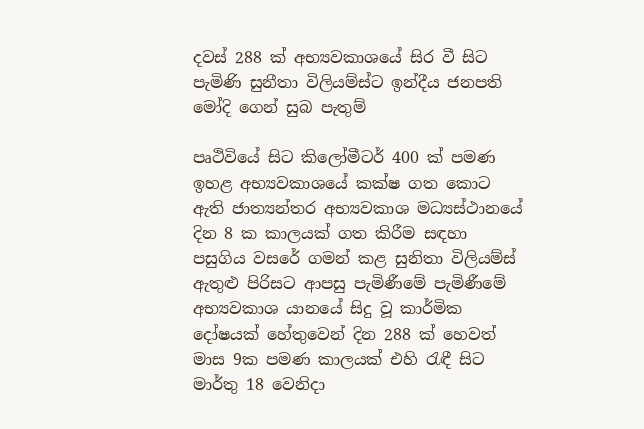දවස් 288 ක් අභ්‍යවකාශයේ සිර වී සිට පැමිණි සුනීතා විලියම්ස්ට ඉන්දීය ජනපති මෝදි ගෙන් සුබ පැතුම්

පෘථිවියේ සිට කිලෝමීටර් 400 ක් පමණ ඉහළ අභ්‍යවකාශයේ කක්ෂ ගත කොට ඇති ජාත්‍යන්තර අභ්‍යවකාශ මධ්‍යස්ථානයේ දින 8 ක කාලයක් ගත කිරීම සඳහා පසුගිය වසරේ ගමන් කළ සුනිතා විලියම්ස් ඇතුළු පිරිසට ආපසු පැමිණීමේ පැමිණීමේ අභ්‍යවකාශ යානයේ සිදු වූ කාර්මික දෝෂයක් හේතුවෙන් දින 288 ක් හෙවත් මාස 9ක පමණ කාලයක් එහි රැඳී සිට මාර්තු 18 වෙනිදා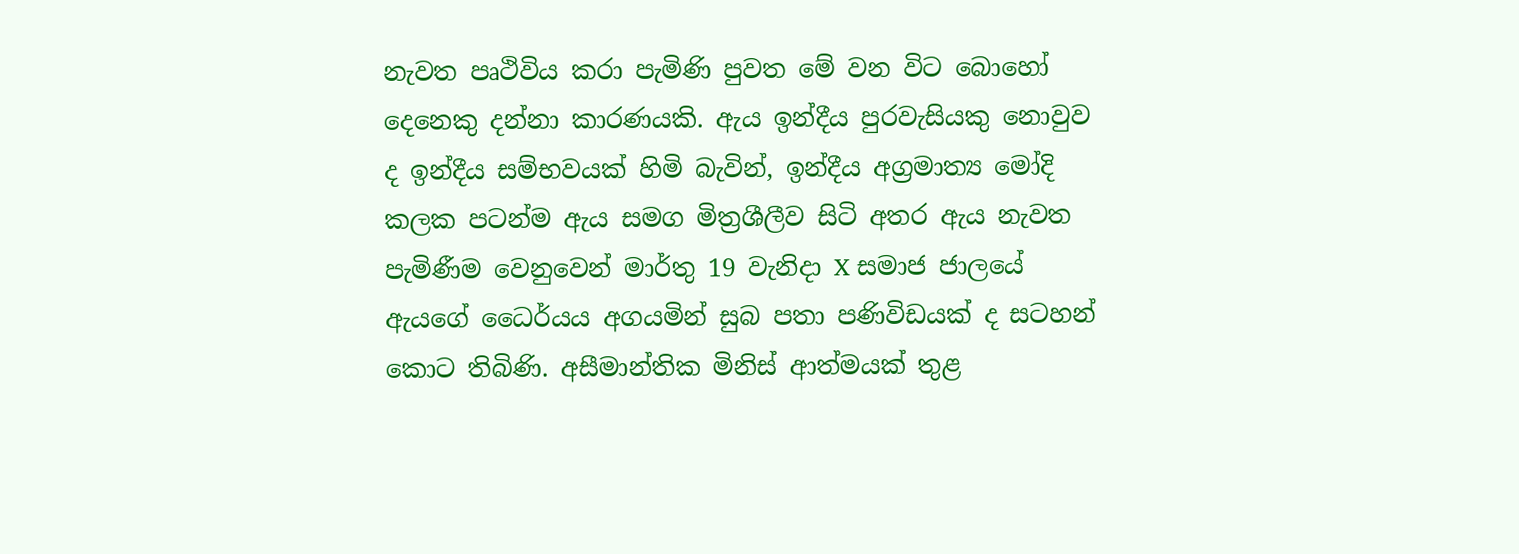නැවත පෘථිවිය කරා පැමිණි පුවත මේ වන විට බොහෝ දෙනෙකු දන්නා කාරණයකි. ඇය ඉන්දීය පුරවැසියකු නොවුව ද ඉන්දීය සම්භවයක් හිමි බැවින්, ඉන්දීය අග්‍රමාත්‍ය මෝදි කලක පටන්ම ඇය සමග මිත්‍රශීලීව සිටි අතර ඇය නැවත පැමිණීම වෙනුවෙන් මාර්තු 19 වැනිදා X සමාජ ජාලයේ ඇයගේ ධෛර්යය අගයමින් සුබ පතා පණිවිඩයක් ද සටහන් කොට තිබිණි. අසීමාන්තික මිනිස් ආත්මයක් තුළ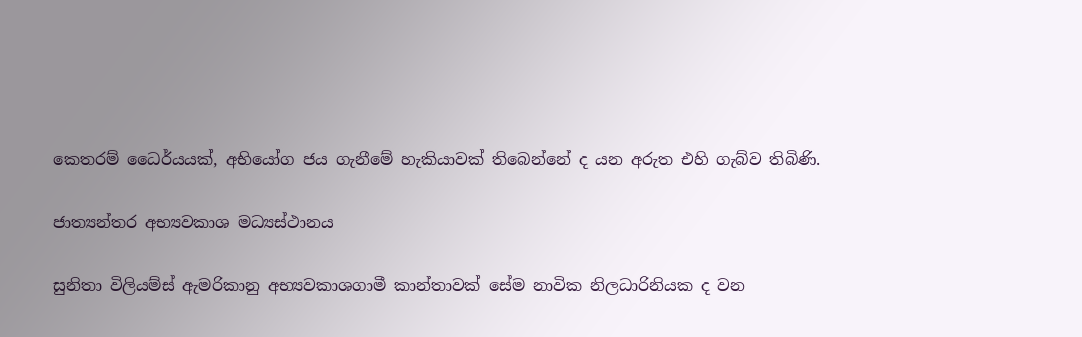කෙතරම් ධෛර්යයක්, අභියෝග ජය ගැනීමේ හැකියාවක් තිබෙන්නේ ද යන අරුත එහි ගැබ්ව තිබිණි.

ජාත්‍යන්තර අභ්‍යවකාශ මධ්‍යස්ථානය

සුනිතා විලියම්ස් ඇමරිකානු අභ්‍යවකාශගාමී කාන්තාවක් සේම නාවික නිලධාරිනියක ද වන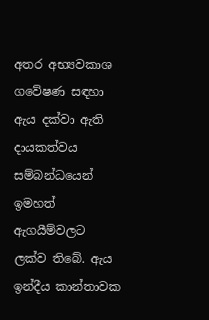අතර අභ්‍යවකාශ ගවේෂණ සඳහා ඇය දක්වා ඇති දායකත්වය සම්බන්ධයෙන් ඉමහත් ඇගයීම්වලට ලක්ව තිබේ. ඇය ඉන්දීය කාන්තාවක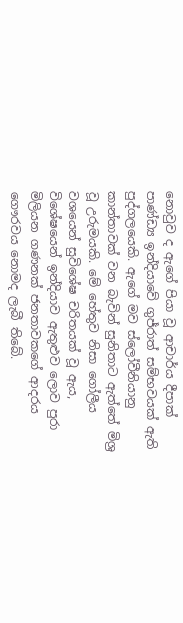නොවුව ද ඇගේ පියා වූ ආචාර්ය දීපාක් පාණ්ඩ්‍ය ඉන්දියාවේ ගුජ්රාත් සම්භවයක් ඇති පුද්ගලයෙකි. ඇගේ මව ස්ලෝවීනියානු කාන්තාවක් වන බැවින් සුනිතාට ඇත්තේ මිශ්‍ර වූ උරුමයකි. මේ හේතුව නිසා ගෝලීය වශයෙන් සුවිශේෂ චරිතයක් වූ ඇය, විශේෂයෙන් ඉන්දියාව ඇතුළුව ලොව පුරා මිලියන ගණනක් ජනතාවකගේ ආදරය ගෞරවය නොමද ලැබී තිබේ.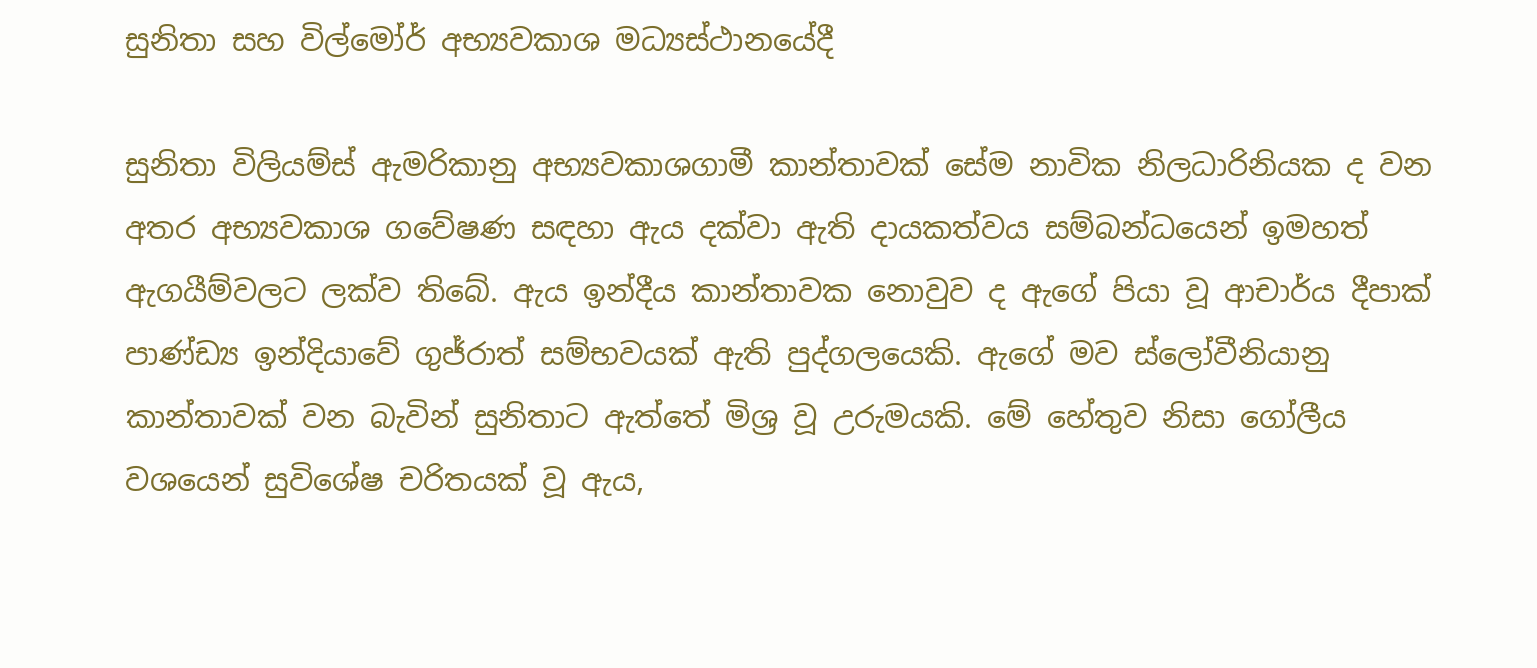සුනිතා සහ විල්මෝර් අභ්‍යවකාශ මධ්‍යස්ථානයේදී

සුනිතා විලියම්ස් ඇමරිකානු අභ්‍යවකාශගාමී කාන්තාවක් සේම නාවික නිලධාරිනියක ද වන අතර අභ්‍යවකාශ ගවේෂණ සඳහා ඇය දක්වා ඇති දායකත්වය සම්බන්ධයෙන් ඉමහත් ඇගයීම්වලට ලක්ව තිබේ. ඇය ඉන්දීය කාන්තාවක නොවුව ද ඇගේ පියා වූ ආචාර්ය දීපාක් පාණ්ඩ්‍ය ඉන්දියාවේ ගුජ්රාත් සම්භවයක් ඇති පුද්ගලයෙකි. ඇගේ මව ස්ලෝවීනියානු කාන්තාවක් වන බැවින් සුනිතාට ඇත්තේ මිශ්‍ර වූ උරුමයකි. මේ හේතුව නිසා ගෝලීය වශයෙන් සුවිශේෂ චරිතයක් වූ ඇය,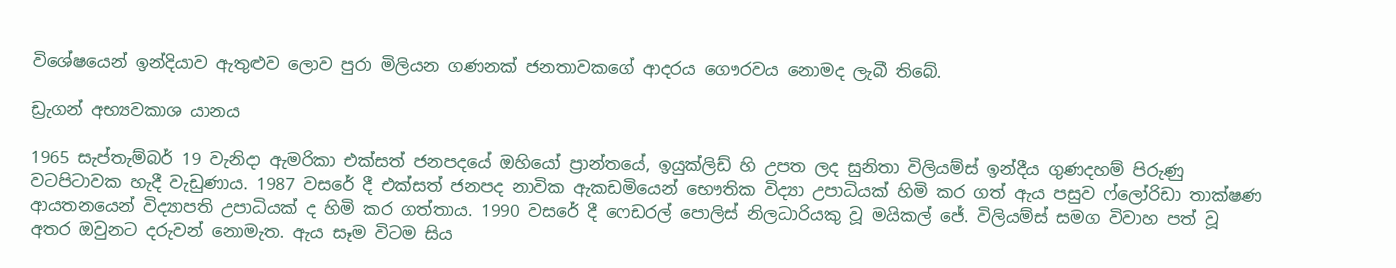විශේෂයෙන් ඉන්දියාව ඇතුළුව ලොව පුරා මිලියන ගණනක් ජනතාවකගේ ආදරය ගෞරවය නොමද ලැබී තිබේ.

ඩ්‍රැගන් අභ්‍යවකාශ යානය

1965 සැප්තැම්බර් 19 වැනිදා ඇමරිකා එක්සත් ජනපදයේ ඔහියෝ ප්‍රාන්තයේ, ඉයුක්ලිඩ් හි උපත ලද සුනිතා විලියම්ස් ඉන්දීය ගුණදහම් පිරුණු වටපිටාවක හැදී වැඩුණාය. 1987 වසරේ දී එක්සත් ජනපද නාවික ඇකඩමියෙන් භෞතික විද්‍යා උපාධියක් හිමි කර ගත් ඇය පසුව ෆ්ලෝරිඩා තාක්ෂණ ආයතනයෙන් විද්‍යාපති උපාධියක් ද හිමි කර ගත්තාය. 1990 වසරේ දී ෆෙඩරල් පොලිස් නිලධාරියකු වූ මයිකල් ජේ. විලියම්ස් සමග විවාහ පත් වූ අතර ඔවුනට දරුවන් නොමැත. ඇය සෑම විටම සිය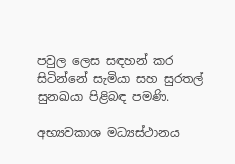පවුල ලෙස සඳහන් කර සිටින්නේ සැමියා සහ සුරතල් සුනඛයා පිළිබඳ පමණි.

අභ්‍යවකාශ මධ්‍යස්ථානය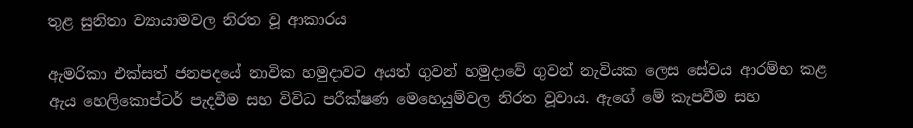තුළ සුනිතා ව්‍යායාමවල නිරත වූ ආකාරය

ඇමරිකා එක්සත් ජනපදයේ නාවික හමුදාවට අයත් ගුවන් හමුදාවේ ගුවන් නැවියක ලෙස සේවය ආරම්භ කළ ඇය හෙලිකොප්ටර් පැදවීම සහ විවිධ පරීක්ෂණ මෙහෙයුම්වල නිරත වූවාය. ඇගේ මේ කැපවීම සහ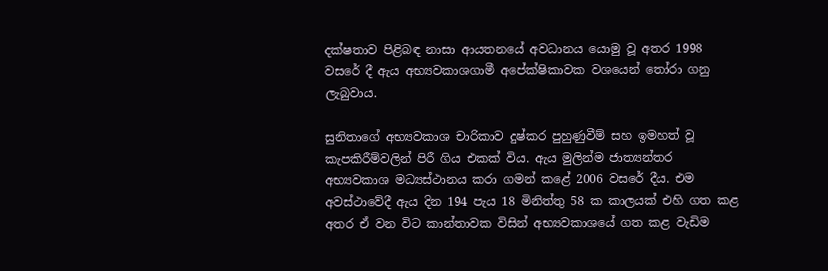දක්ෂතාව පිළිබඳ නාසා ආයතනයේ අවධානය යොමු වූ අතර 1998 වසරේ දී ඇය අභ්‍යවකාශගාමී අපේක්ෂිකාවක වශයෙන් තෝරා ගනු ලැබුවාය.

සුනිතාගේ අභ්‍යවකාශ චාරිකාව දුෂ්කර පුහුණුවීම් සහ ඉමහත් වූ කැපකිරීම්වලින් පිරී ගිය එකක් විය. ඇය මුලින්ම ජාත්‍යන්තර අභ්‍යවකාශ මධ්‍යස්ථානය කරා ගමන් කළේ 2006 වසරේ දීය. එම අවස්ථාවේදී ඇය දින 194 පැය 18 මිනිත්තු 58 ක කාලයක් එහි ගත කළ අතර ඒ වන විට කාන්තාවක විසින් අභ්‍යවකාශයේ ගත කළ වැඩිම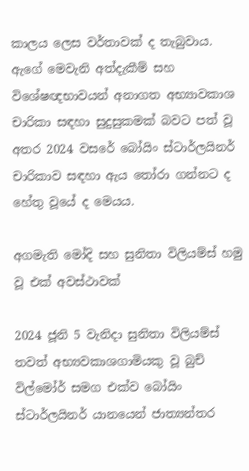කාලය ලෙස වර්තාවක් ද තැබුවාය. ඇගේ මෙවැනි අත්දැකීම් සහ විශේෂඥභාවයන් අනාගත අභ්‍යාවකාශ චාරිකා සඳහා සුදුසුකමක් බවට පත් වූ අතර 2024 වසරේ බෝයිං ස්ටාර්ලයිනර් චාරිකාව සඳහා ඇය තෝරා ගන්නට ද හේතු වූයේ ද මෙයය.

අගමැති මෝදි සහ සුනිතා විලියම්ස් හමු වූ එක් අවස්ථාවක්

2024 ජූනි 5 වැනිදා සුනිතා විලියම්ස් තවත් අභ්‍යවකාශගාමියකු වූ බුච් විල්මෝර් සමග එක්ව බෝයිං ස්ටාර්ලයිනර් යානයෙන් ජාත්‍යන්තර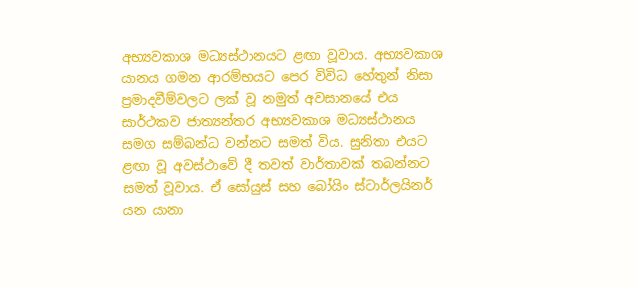අභ්‍යවකාශ මධ්‍යස්ථානයට ළඟා වූවාය. අභ්‍යවකාශ යානය ගමන ආරම්භයට පෙර විවිධ හේතුන් නිසා ප්‍රමාදවීම්වලට ලක් වූ නමුත් අවසානයේ එය සාර්ථකව ජාත්‍යන්තර අභ්‍යවකාශ මධ්‍යස්ථානය සමග සම්බන්ධ වන්නට සමත් විය. සුනිතා එයට ළඟා වූ අවස්ථාවේ දී තවත් වාර්තාවක් තබන්නට සමත් වූවාය. ඒ සෝයුස් සහ බෝයිං ස්ටාර්ලයිනර් යන යානා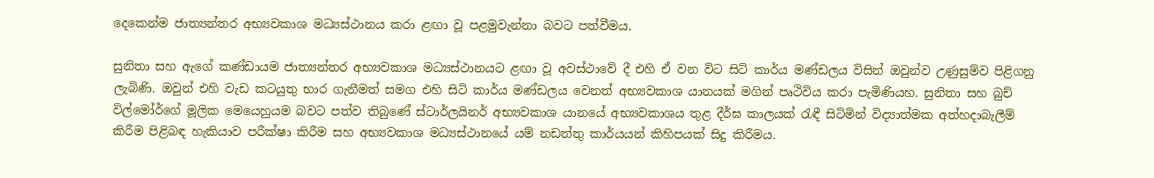දෙකෙන්ම ජාත්‍යන්තර අභ්‍යවකාශ මධ්‍යස්ථානය කරා ළඟා වූ පළමුවැන්නා බවට පත්වීමය.

සුනිතා සහ ඇගේ කණ්ඩායම ජාත්‍යන්තර අභ්‍යවකාශ මධ්‍යස්ථානයට ළඟා වූ අවස්ථාවේ දී එහි ඒ වන විට සිටි කාර්ය මණ්ඩලය විසින් ඔවුන්ව උණුසුම්ව පිළිගනු ලැබිණි. ඔවුන් එහි වැඩ කටයුතු භාර ගැනීමත් සමග එහි සිටි කාර්ය මණ්ඩලය වෙනත් අභ්‍යවකාශ යානයක් මගින් පෘථිවිය කරා පැමිණියහ. සුනිතා සහ බුච් විල්මෝර්ගේ මූලික මෙයෙහුයම බවට පත්ව තිබුණේ ස්ටාර්ලයිනර් අභ්‍යවකාශ යානයේ අභ්‍යවකාශය තුළ දීර්ඝ කාලයක් රැඳී සිටිමින් විද්‍යාත්මක අත්හදාබැලීම් කිරීම පිළිබඳ හැකියාව පරීක්ෂා කිරීම සහ අභ්‍යවකාශ මධ්‍යස්ථානයේ යම් නඩත්තු කාර්යයන් කිහිපයක් සිදු කිරීමය.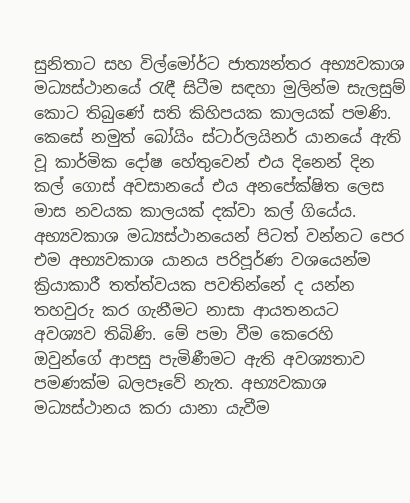සුනිතාට සහ විල්මෝර්ට ජාත්‍යන්තර අභ්‍යවකාශ මධ්‍යස්ථානයේ රැඳී සිටීම සඳහා මුලින්ම සැලසුම් කොට තිබුණේ සති කිහිපයක කාලයක් පමණි. කෙසේ නමුත් බෝයිං ස්ටාර්ලයිනර් යානයේ ඇති වූ කාර්මික දෝෂ හේතුවෙන් එය දිනෙන් දින කල් ගොස් අවසානයේ එය අනපේක්ෂිත ලෙස මාස නවයක කාලයක් දක්වා කල් ගියේය. අභ්‍යවකාශ මධ්‍යස්ථානයෙන් පිටත් වන්නට පෙර එම අභ්‍යවකාශ යානය පරිපූර්ණ වශයෙන්ම ක්‍රියාකාරී තත්ත්වයක පවතින්නේ ද යන්න තහවුරු කර ගැනීමට නාසා ආයතනයට අවශ්‍යව තිබිණි. මේ පමා වීම කෙරෙහි ඔවුන්ගේ ආපසු පැමිණීමට ඇති අවශ්‍යතාව පමණක්ම බලපෑවේ නැත. අභ්‍යවකාශ මධ්‍යස්ථානය කරා යානා යැවීම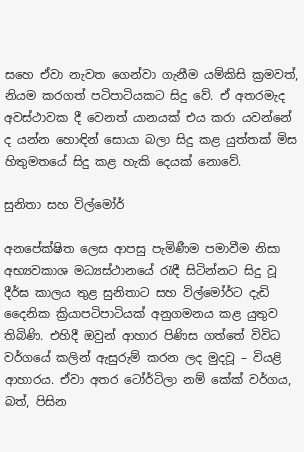සහෙ ඒවා නැවත ගෙන්වා ගැනීම යම්කිසි ක්‍රමවත්, නියම කරගත් පටිපාටියකට සිදු වේ. ඒ අතරමැද අවස්ථාවක දී වෙනත් යානයක් එය කරා යවන්නේ ද යන්න හොඳින් සොයා බලා සිදු කළ යුත්තක් මිස හිතුමතයේ සිදු කළ හැකි දෙයක් නොවේ.

සුනිතා සහ විල්මෝර්

අනපේක්ෂිත ලෙස ආපසු පැමිණීම පමාවීම නිසා අභ්‍යවකාශ මධ්‍යස්ථානයේ රැඳී සිටින්නට සිදු වූ දීර්ඝ කාලය තුළ සුනිතාට සහ විල්මෝර්ට දැඩි දෛනික ක්‍රියාපටිපාටියක් අනුගමනය කළ යුතුව තිබිණි. එහිදී ඔවුන් ආහාර පිණිස ගත්තේ විවිධ වර්ගයේ කලින් ඇසුරුම් කරන ලද මුදවූ – වියළි ආහාරය. ඒවා අතර ටෝර්ටිලා නම් කේක් වර්ගය, බත්, පිසින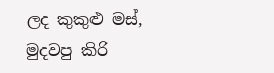ලද කුකුළු මස්, මුදවපු කිරි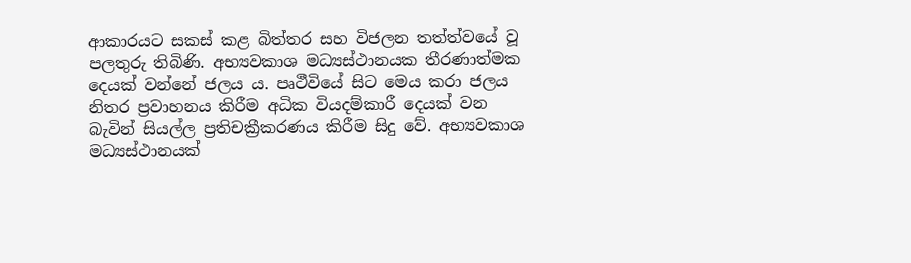ආකාරයට සකස් කළ බිත්තර සහ විජලන තත්ත්වයේ වූ පලතුරු තිබිණි. අභ්‍යවකාශ මධ්‍යස්ථානයක තීරණාත්මක දෙයක් වන්නේ ජලය ය. පෘථීවියේ සිට මෙය කරා ජලය නිතර ප්‍රවාහනය කිරීම අධික වියදම්කාරී දෙයක් වන බැවින් සියල්ල ප්‍රතිචක්‍රීකරණය කිරීම සිදු වේ. අභ්‍යවකාශ මධ්‍යස්ථානයක්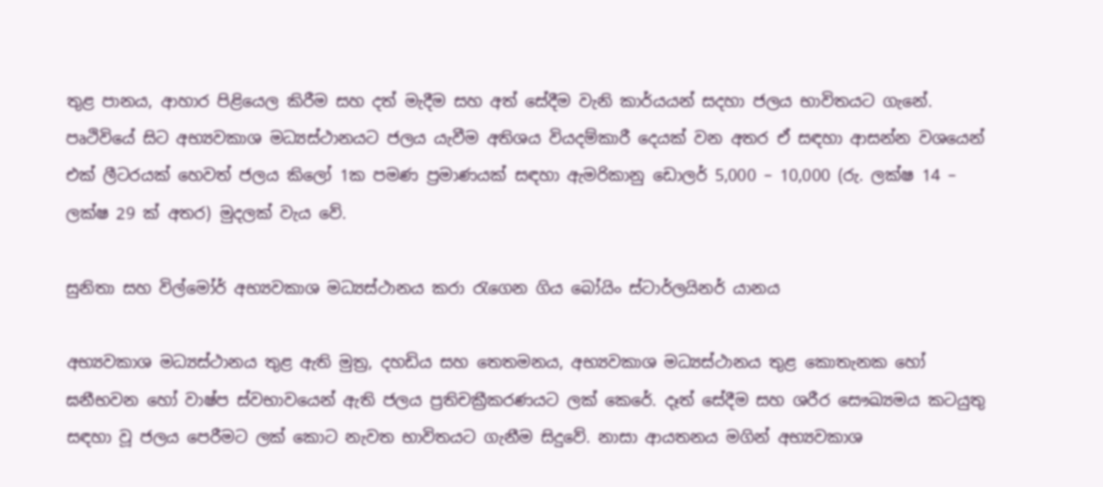තුළ පානය, ආහාර පිළියෙල කිරීම සහ දත් මැදීම සහ අත් සේදීම වැනි කාර්යයන් සදහා ජලය භාවිතයට ගැනේ. පෘථිවියේ සිට අභ්‍යවකාශ මධ්‍යස්ථානයට ජලය යැවීම අතිශය වියදම්කාරී දෙයක් වන අතර ඒ සඳහා ආසන්න වශයෙන් එක් ලීටරයක් හෙවත් ජලය කිලෝ 1ක පමණ ප්‍රමාණයක් සඳහා ඇමරිකානු ඩොලර් 5,000 – 10,000 (රු. ලක්ෂ 14 – ලක්ෂ 29 ක් අතර) මුදලක් වැය වේ.

සුනිතා සහ විල්මෝර් අභ්‍යවකාශ මධ්‍යස්ථානය කරා රැගෙන ගිය බෝයිං ස්ටාර්ලයිනර් යානය

අභ්‍යවකාශ මධ්‍යස්ථානය තුළ ඇති මුත්‍ර, දහඩිය සහ තෙතමනය, අභ්‍යවකාශ මධ්‍යස්ථානය තුළ කොතැනක හෝ ඝනීභවන හෝ වාෂ්ප ස්වභාවයෙන් ඇති ජලය ප්‍රතිචක්‍රීකරණයට ලක් කෙරේ. දෑත් සේදීම සහ ශරීර සෞඛ්‍යමය කටයුතු සඳහා වූ ජලය පෙරීමට ලක් කොට නැවත භාවිතයට ගැනීම සිදුවේ. නාසා ආයතනය මගින් අභ්‍යවකාශ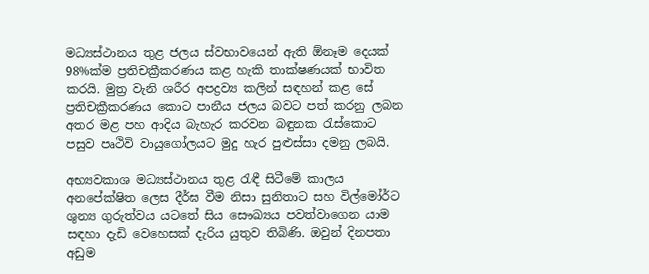මධ්‍යස්ථානය තුළ ජලය ස්වභාවයෙන් ඇති ඕනෑම දෙයක් 98%ක්ම ප්‍රතිචක්‍රීකරණය කළ හැකි තාක්ෂණයක් භාවිත කරයි. මුත්‍ර වැනි ශරීර අපද්‍රව්‍ය කලින් සඳහන් කළ සේ ප්‍රතිචක්‍රීකරණය කොට පානීය ජලය බවට පත් කරනු ලබන අතර මළ පහ ආදිය බැහැර කරවන බඳුනක රැස්කොට පසුව පෘථිවි වායුගෝලයට මුදු හැර පුළුස්සා දමනු ලබයි.

අභ්‍යවකාශ මධ්‍යස්ථානය තුළ රැඳී සිටීමේ කාලය අනපේක්ෂිත ලෙස දීර්ඝ වීම නිසා සුනිතාට සහ විල්මෝර්ට ශුන්‍ය ගුරුත්වය යටතේ සිය සෞඛ්‍යය පවත්වාගෙන යාම සඳහා දැඩි වෙහෙසක් දැරිය යුතුව තිබිණි. ඔවුන් දිනපතා අඩුම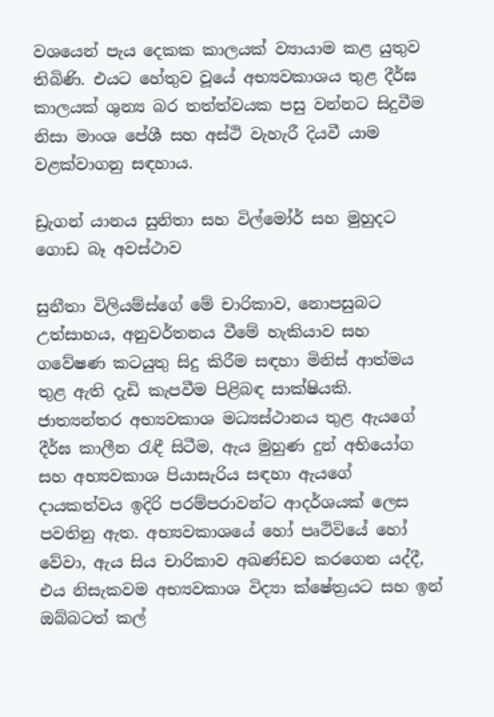වශයෙන් පැය දෙකක කාලයක් ව්‍යායාම කළ යුතුව තිබිණි. එයට හේතුව වූයේ අභ්‍යවකාශය තුළ දීර්ඝ කාලයක් ශුන්‍ය බර තත්ත්වයක පසු වන්නට සිදුවීම නිසා මාංශ පේශී සහ අස්ථි වැහැරී දියවී යාම වළක්වාගනු සඳහාය.

ඩ්‍රැගන් යානය සුනිතා සහ විල්මෝර් සහ මුහුදට ගොඩ බෑ අවස්ථාව

සුනීතා විලියම්ස්ගේ මේ චාරිකාව, නොපසුබට උත්සාහය, අනුවර්තනය වීමේ හැකියාව සහ ගවේෂණ කටයුතු සිදු කිරීම සඳහා මිනිස් ආත්මය තුළ ඇති දැඩි කැපවීම පිළිබඳ සාක්ෂියකි. ජාත්‍යන්තර අභ්‍යවකාශ මධ්‍යස්ථානය තුළ ඇයගේ දීර්ඝ කාලීන රැඳී සිටීම, ඇය මුහුණ දුන් අභියෝග සහ අභ්‍යවකාශ පියාසැරිය සඳහා ඇයගේ දායකත්වය ඉදිරි පරම්පරාවන්ට ආදර්ශයක් ලෙස පවතිනු ඇත. අභ්‍යවකාශයේ හෝ පෘථිවියේ හෝ වේවා, ඇය සිය චාරිකාව අඛණ්ඩව කරගෙන යද්දී, එය නිසැකවම අභ්‍යවකාශ විද්‍යා ක්ෂේත්‍රයට සහ ඉන් ඔබ්බටත් කල්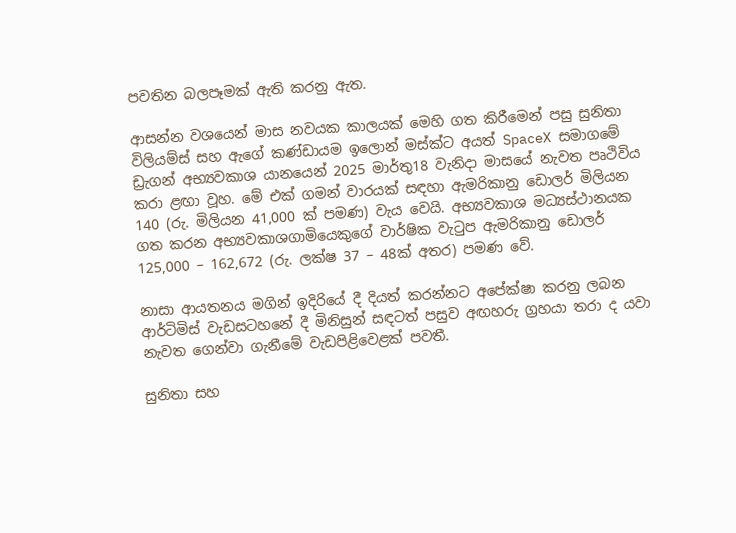පවතින බලපෑමක් ඇති කරනු ඇත.

ආසන්න වශයෙන් මාස නවයක කාලයක් මෙහි ගත කිරීමෙන් පසු සුනිතා විලියම්ස් සහ ඇගේ කණ්ඩායම ඉලොන් මස්ක්ට අයත් SpaceX සමාගමේ ඩ්‍රැගන් අභ්‍යවකාශ යානයෙන් 2025 මාර්තු18 වැනිදා මාසයේ නැවත පෘථිවිය කරා ළඟා වූහ. මේ එක් ගමන් වාරයක් සඳහා ඇමරිකානු ඩොලර් මිලියන 140 (රු. මිලියන 41,000 ක් පමණ) වැය වෙයි. අභ්‍යවකාශ මධ්‍යස්ථානයක ගත කරන අභ්‍යවකාශගාමියෙකුගේ වාර්ෂික වැටුප ඇමරිකානු ඩොලර් 125,000 – 162,672 (රු. ලක්ෂ 37 – 48ක් අතර) පමණ වේ.

නාසා ආයතනය මගින් ඉදිරියේ දී දියත් කරන්නට අපේක්ෂා කරනු ලබන ආර්ටිමිස් වැඩසටහනේ දී මිනිසුන් සඳටත් පසුව අඟහරු ග්‍රහයා තරා ද යවා නැවත ගෙන්වා ගැනීමේ වැඩපිළිවෙළක් පවතී.

සුනිතා සහ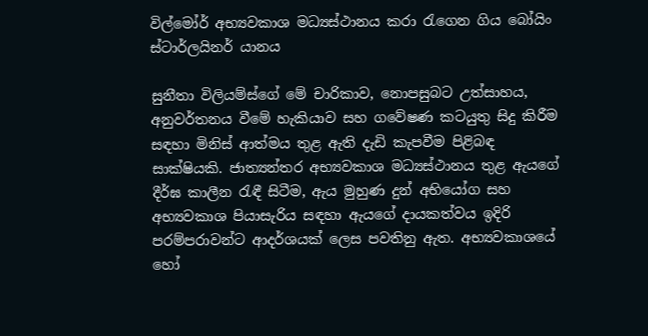විල්මෝර් අභ්‍යවකාශ මධ්‍යස්ථානය කරා රැගෙන ගිය බෝයිං ස්ටාර්ලයිනර් යානය

සුනීතා විලියම්ස්ගේ මේ චාරිකාව, නොපසුබට උත්සාහය, අනුවර්තනය වීමේ හැකියාව සහ ගවේෂණ කටයුතු සිදු කිරීම සඳහා මිනිස් ආත්මය තුළ ඇති දැඩි කැපවීම පිළිබඳ සාක්ෂියකි. ජාත්‍යන්තර අභ්‍යවකාශ මධ්‍යස්ථානය තුළ ඇයගේ දීර්ඝ කාලීන රැඳී සිටීම, ඇය මුහුණ දුන් අභියෝග සහ අභ්‍යවකාශ පියාසැරිය සඳහා ඇයගේ දායකත්වය ඉදිරි පරම්පරාවන්ට ආදර්ශයක් ලෙස පවතිනු ඇත. අභ්‍යවකාශයේ හෝ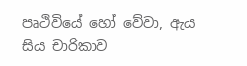පෘථිවියේ හෝ වේවා, ඇය සිය චාරිකාව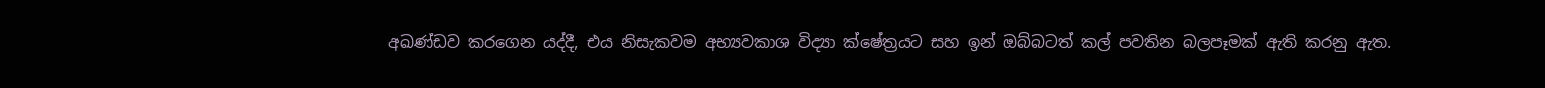අඛණ්ඩව කරගෙන යද්දී, එය නිසැකවම අභ්‍යවකාශ විද්‍යා ක්ෂේත්‍රයට සහ ඉන් ඔබ්බටත් කල් පවතින බලපෑමක් ඇති කරනු ඇත.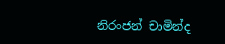නිරංජන් චාමින්ද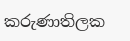කරුණාතිලක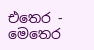එතෙර - මෙතෙර